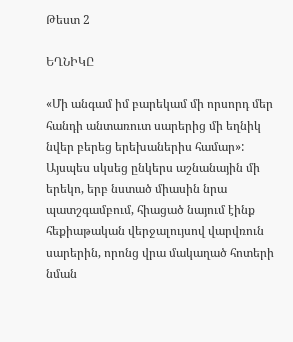Թեստ 2

ԵՂՆԻԿԸ

«Մի անգամ իմ բարեկամ մի որսորդ մեր հանդի անտառուտ սարերից մի եղնիկ նվեր բերեց երեխաներիս համար»:
Այսպես սկսեց ընկերս աշնանային մի երեկո, երբ նստած միասին նրա պատշգամբում, հիացած նայում էինք հեքիաթական վերջալույսով վարվռուն սարերին, որոնց վրա մակաղած հոտերի նման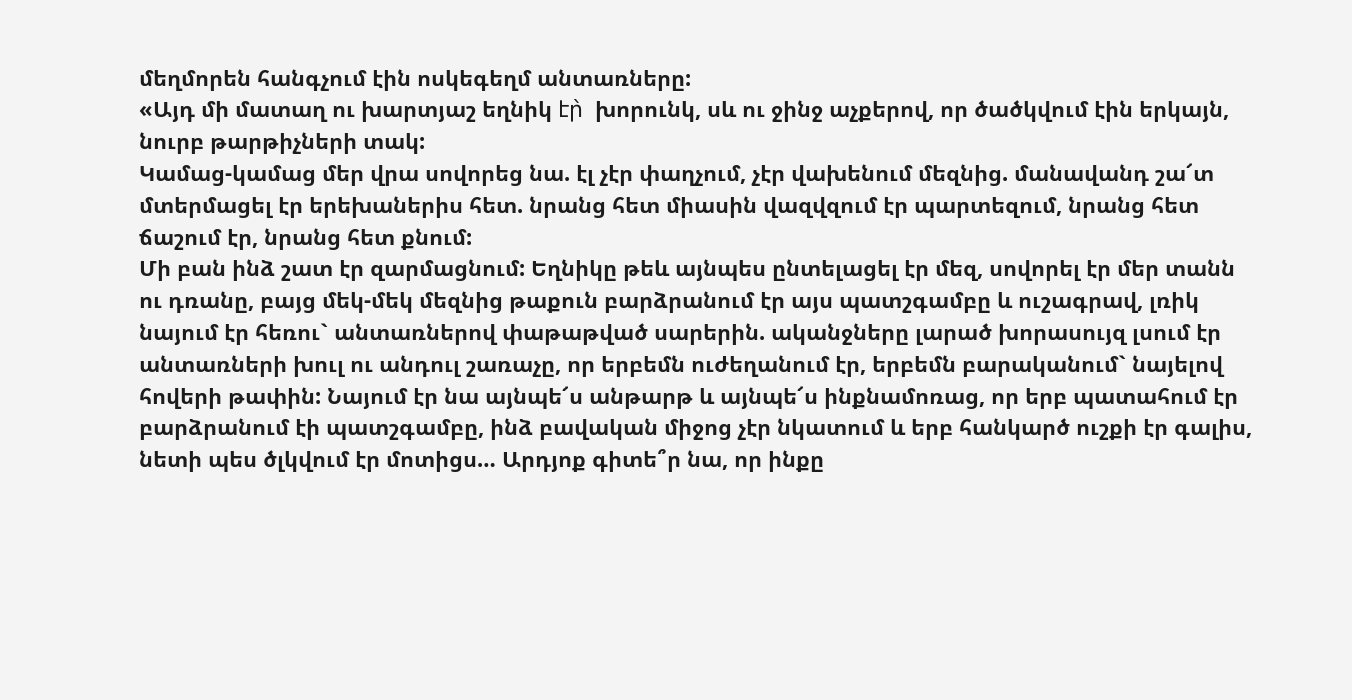մեղմորեն հանգչում էին ոսկեգեղմ անտառները:
«Այդ մի մատաղ ու խարտյաշ եղնիկ էր̀  խորունկ, սև ու ջինջ աչքերով, որ ծածկվում էին երկայն, նուրբ թարթիչների տակ:
Կամաց-կամաց մեր վրա սովորեց նա. էլ չէր փաղչում, չէր վախենում մեզնից. մանավանդ շա՜տ մտերմացել էր երեխաներիս հետ. նրանց հետ միասին վազվզում էր պարտեզում, նրանց հետ ճաշում էր, նրանց հետ քնում:
Մի բան ինձ շատ էր զարմացնում: Եղնիկը թեև այնպես ընտելացել էր մեզ, սովորել էր մեր տանն ու դռանը, բայց մեկ-մեկ մեզնից թաքուն բարձրանում էր այս պատշգամբը և ուշագրավ, լռիկ նայում էր հեռու` անտառներով փաթաթված սարերին. ականջները լարած խորասույզ լսում էր անտառների խուլ ու անդուլ շառաչը, որ երբեմն ուժեղանում էր, երբեմն բարականում` նայելով հովերի թափին: Նայում էր նա այնպե՜ս անթարթ և այնպե՜ս ինքնամոռաց, որ երբ պատահում էր բարձրանում էի պատշգամբը, ինձ բավական միջոց չէր նկատում և երբ հանկարծ ուշքի էր գալիս, նետի պես ծլկվում էր մոտիցս… Արդյոք գիտե՞ր նա, որ ինքը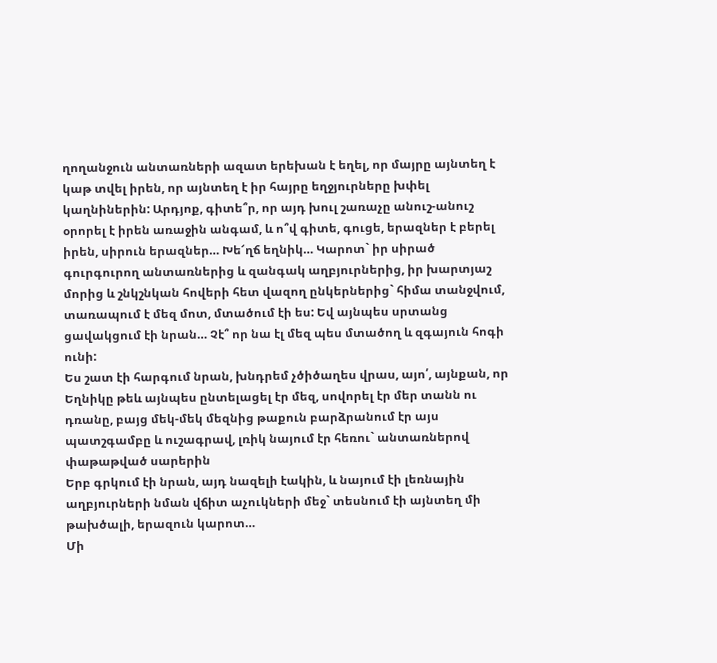ղողանջուն անտառների ազատ երեխան է եղել, որ մայրը այնտեղ է կաթ տվել իրեն, որ այնտեղ է իր հայրը եղջյուրները խփել կաղնիներին: Արդյոք, գիտե՞ր, որ այդ խուլ շառաչը անուշ-անուշ օրորել է իրեն առաջին անգամ, և ո՞վ գիտե, գուցե, երազներ է բերել իրեն, սիրուն երազներ… Խե՜ղճ եղնիկ… Կարոտ` իր սիրած գուրգուրող անտառներից և զանգակ աղբյուրներից, իր խարտյաշ մորից և շնկշնկան հովերի հետ վազող ընկերներից` հիմա տանջվում, տառապում է մեզ մոտ, մտածում էի ես: Եվ այնպես սրտանց ցավակցում էի նրան… Չէ՞ որ նա էլ մեզ պես մտածող և զգայուն հոգի ունի:
Ես շատ էի հարգում նրան, խնդրեմ չծիծաղես վրաս, այո՛, այնքան, որ Եղնիկը թեև այնպես ընտելացել էր մեզ, սովորել էր մեր տանն ու դռանը, բայց մեկ-մեկ մեզնից թաքուն բարձրանում էր այս պատշգամբը և ուշագրավ, լռիկ նայում էր հեռու` անտառներով փաթաթված սարերին
Երբ գրկում էի նրան, այդ նազելի էակին, և նայում էի լեռնային աղբյուրների նման վճիտ աչուկների մեջ` տեսնում էի այնտեղ մի թախծալի, երազուն կարոտ…
Մի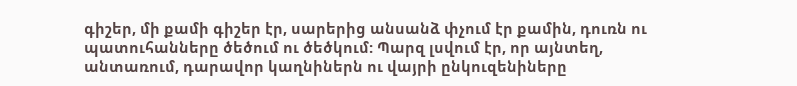գիշեր, մի քամի գիշեր էր, սարերից անսանձ փչում էր քամին, դուռն ու պատուհանները ծեծում ու ծեծկում: Պարզ լսվում էր, որ այնտեղ, անտառում, դարավոր կաղնիներն ու վայրի ընկուզենիները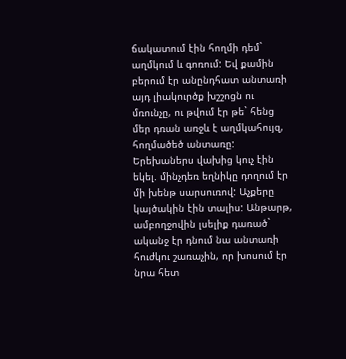ճակատում էին հողմի դեմ` աղմկում և գոռում: Եվ քամին բերում էր անընդհատ անտառի այդ լիակուրծք խշշոցն ու մռունչը, ու թվում էր թե` հենց մեր դռան առջև է աղմկահույզ, հողմածեծ անտառը: Երեխաներս վախից կուչ էին եկել. մինչդեռ եղնիկը դողում էր մի խենթ սարսուռով: Աչքերը կայծակին էին տալիս: Անթարթ, ամբողջովին լսելիք դառած` ականջ էր դնում նա անտառի հուժկու շառաչին, որ խոսում էր նրա հետ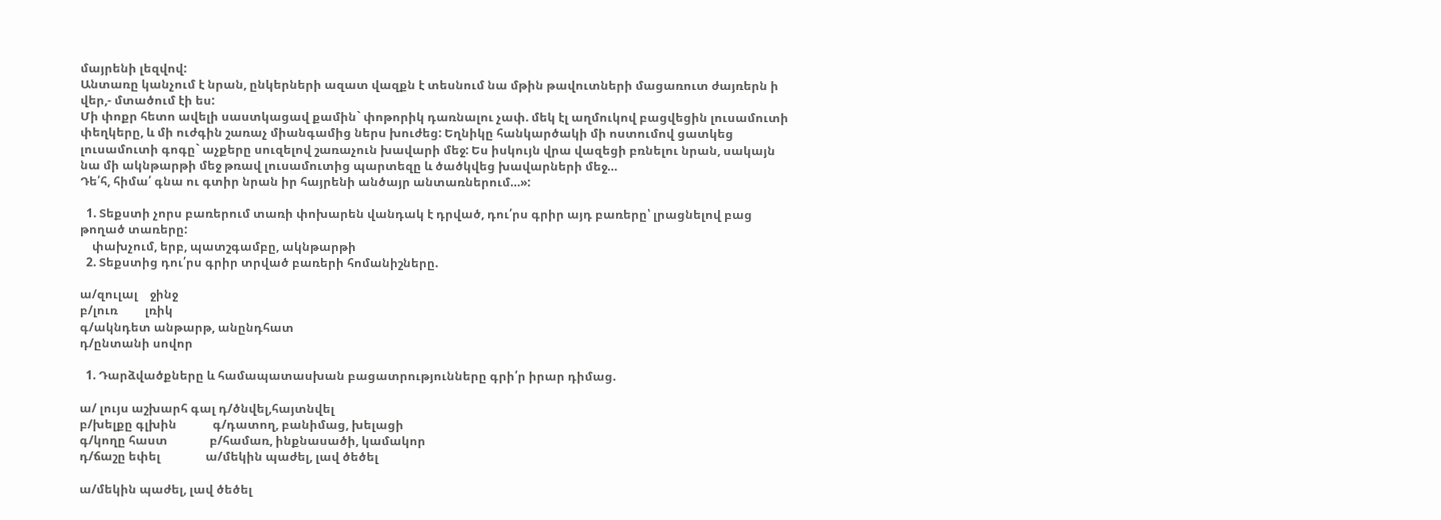մայրենի լեզվով:
Անտառը կանչում է նրան, ընկերների ազատ վազքն է տեսնում նա մթին թավուտների մացառուտ ժայռերն ի վեր,- մտածում էի ես:
Մի փոքր հետո ավելի սաստկացավ քամին` փոթորիկ դառնալու չափ. մեկ էլ աղմուկով բացվեցին լուսամուտի փեղկերը, և մի ուժգին շառաչ միանգամից ներս խուժեց: Եղնիկը հանկարծակի մի ոստումով ցատկեց լուսամուտի գոգը` աչքերը սուզելով շառաչուն խավարի մեջ: Ես իսկույն վրա վազեցի բռնելու նրան, սակայն նա մի ակնթարթի մեջ թռավ լուսամուտից պարտեզը և ծածկվեց խավարների մեջ…
Դե՛հ, հիմա՛ գնա ու գտիր նրան իր հայրենի անծայր անտառներում…»:

  1. Տեքստի չորս բառերում տառի փոխարեն վանդակ է դրված, դու՛րս գրիր այդ բառերը՝ լրացնելով բաց թողած տառերը:
    փախչում, երբ, պատշգամբը, ակնթարթի
  2. Տեքստից դու՛րս գրիր տրված բառերի հոմանիշները.

ա/զուլալ    ջինջ
բ/լուռ         լռիկ
գ/ակնդետ անթարթ, անընդհատ
դ/ընտանի սովոր

  1. Դարձվածքները և համապատասխան բացատրությունները գրի՛ր իրար դիմաց.

ա/ լույս աշխարհ գալ դ/ծնվել,հայտնվել
բ/խելքը գլխին            գ/դատող, բանիմաց, խելացի
գ/կողը հաստ              բ/համառ, ինքնասածի, կամակոր
դ/ճաշը եփել               ա/մեկին պաժել, լավ ծեծել

ա/մեկին պաժել, լավ ծեծել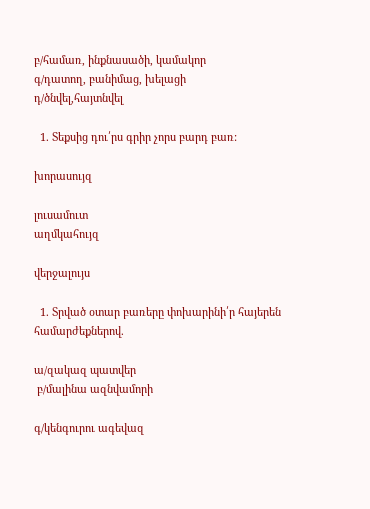բ/համառ, ինքնասածի, կամակոր
գ/դատող, բանիմաց, խելացի
դ/ծնվել,հայտնվել

  1. Տեքսից դու՛րս գրիր չորս բարդ բառ:

խորասույզ

լուսամուտ
աղմկահույզ

վերջալույս

  1. Տրված օտար բառերը փոխարինի՛ր հայերեն համարժեքներով.

ա/զակազ պատվեր
 բ/մալինա ազնվամորի

գ/կենգուրու ագեվազ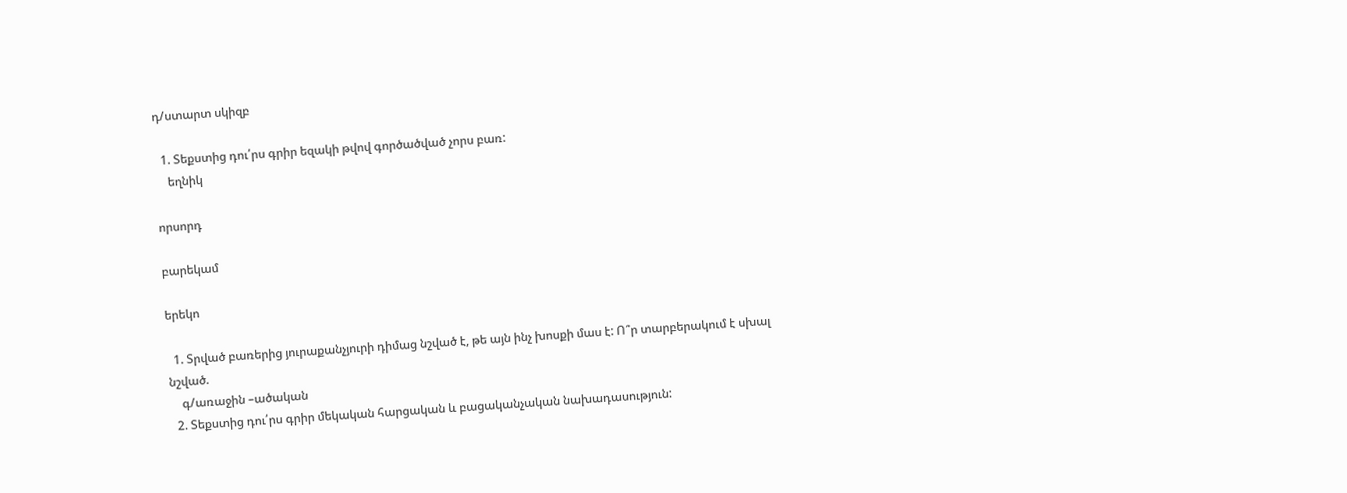դ/ստարտ սկիզբ

  1. Տեքստից դու՛րս գրիր եզակի թվով գործածված չորս բառ:
    եղնիկ

որսորդ

բարեկամ

երեկո

  1. Տրված բառերից յուրաքանչյուրի դիմաց նշված է, թե այն ինչ խոսքի մաս է: Ո՞ր տարբերակում է սխալ նշված.
    գ/առաջին –ածական
  2. Տեքստից դու՛րս գրիր մեկական հարցական և բացականչական նախադասություն: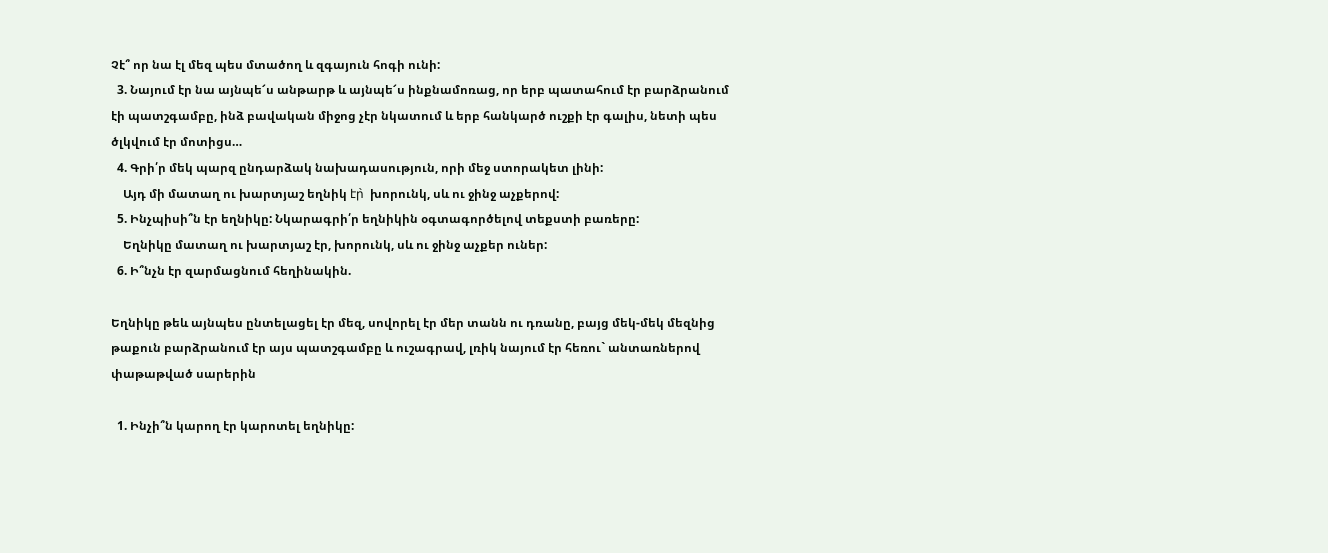Չէ՞ որ նա էլ մեզ պես մտածող և զգայուն հոգի ունի:
  3. Նայում էր նա այնպե՜ս անթարթ և այնպե՜ս ինքնամոռաց, որ երբ պատահում էր բարձրանում էի պատշգամբը, ինձ բավական միջոց չէր նկատում և երբ հանկարծ ուշքի էր գալիս, նետի պես ծլկվում էր մոտիցս…
  4. Գրի՛ր մեկ պարզ ընդարձակ նախադասություն, որի մեջ ստորակետ լինի:
    Այդ մի մատաղ ու խարտյաշ եղնիկ էր̀  խորունկ, սև ու ջինջ աչքերով:
  5. Ինչպիսի՞ն էր եղնիկը: Նկարագրի՛ր եղնիկին օգտագործելով տեքստի բառերը:
    Եղնիկը մատաղ ու խարտյաշ էր, խորունկ, սև ու ջինջ աչքեր ուներ:
  6. Ի՞նչն էր զարմացնում հեղինակին.

Եղնիկը թեև այնպես ընտելացել էր մեզ, սովորել էր մեր տանն ու դռանը, բայց մեկ-մեկ մեզնից թաքուն բարձրանում էր այս պատշգամբը և ուշագրավ, լռիկ նայում էր հեռու` անտառներով փաթաթված սարերին

  1. Ինչի՞ն կարող էր կարոտել եղնիկը: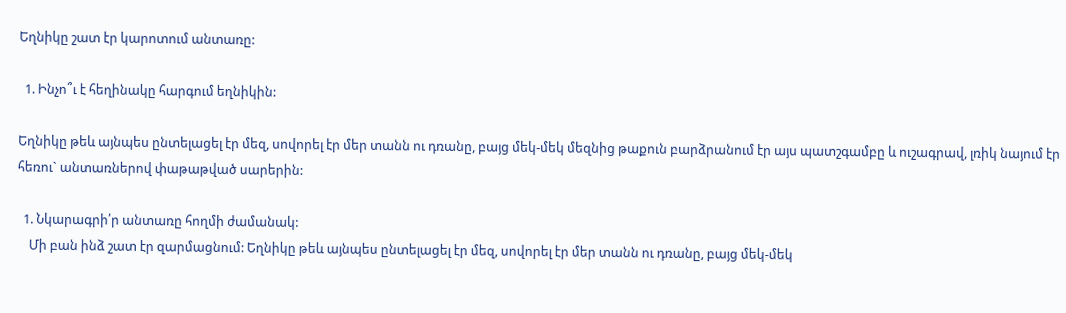Եղնիկը շատ էր կարոտում անտառը:

  1. Ինչո՞ւ է հեղինակը հարգում եղնիկին:

Եղնիկը թեև այնպես ընտելացել էր մեզ, սովորել էր մեր տանն ու դռանը, բայց մեկ-մեկ մեզնից թաքուն բարձրանում էր այս պատշգամբը և ուշագրավ, լռիկ նայում էր հեռու` անտառներով փաթաթված սարերին:

  1. Նկարագրի՛ր անտառը հողմի ժամանակ:
    Մի բան ինձ շատ էր զարմացնում: Եղնիկը թեև այնպես ընտելացել էր մեզ, սովորել էր մեր տանն ու դռանը, բայց մեկ-մեկ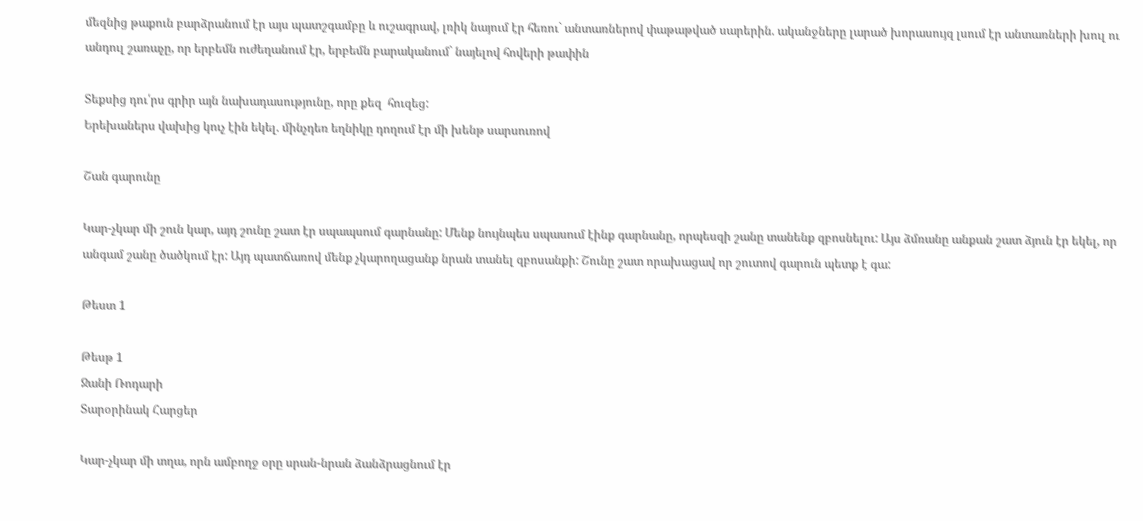մեզնից թաքուն բարձրանում էր այս պատշգամբը և ուշագրավ, լռիկ նայում էր հեռու` անտառներով փաթաթված սարերին. ականջները լարած խորասույզ լսում էր անտառների խուլ ու անդուլ շառաչը, որ երբեմն ուժեղանում էր, երբեմն բարականում` նայելով հովերի թափին

Տեքսից դու՛րս գրիր այն նախադասությունը, որը քեզ  հուզեց:
Երեխաներս վախից կուչ էին եկել. մինչդեռ եղնիկը դողում էր մի խենթ սարսուռով

Շան գարունը

Կար-չկար մի շուն կար, այդ շունը շատ էր սպապսում գարնանը: Մենք նույնպես սպասում էինք գարնանը, որպեսզի շանը տանենք զբոսնելու: Այս ձմռանը անքան շատ ձյուն էր եկել, որ անգամ շանը ծածկում էր: Այդ պատճառով մենք չկարողացանք նրան տանել զբոսանքի: Շունը շատ որախացավ որ շուտով գարուն պետք է գա:

Թեստ 1

Թեսթ 1
Ջանի Ռոդարի
Տարօրինակ Հարցեր

Կար-չկար մի տղա, որն ամբողջ օրը սրան-նրան ձանձրացնում էր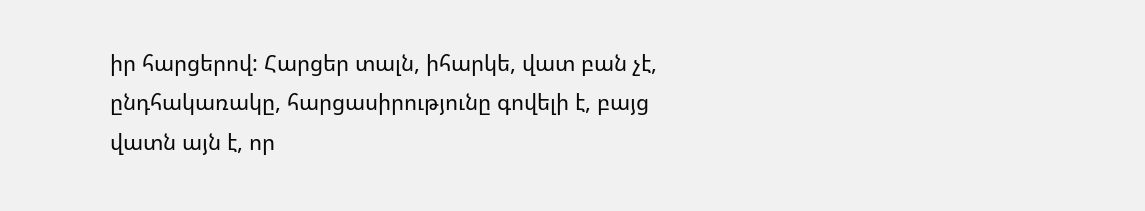իր հարցերով: Հարցեր տալն, իհարկե, վատ բան չէ, ընդհակառակը, հարցասիրությունը գովելի է, բայց վատն այն է, որ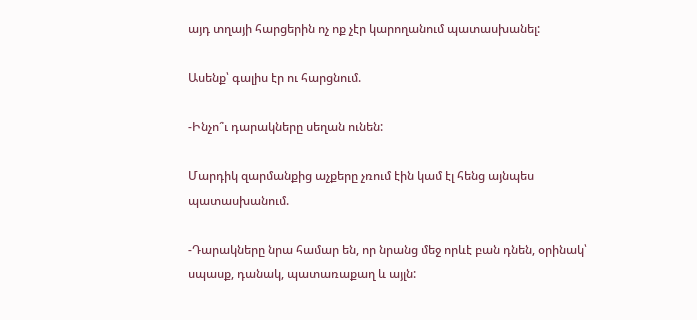այդ տղայի հարցերին ոչ ոք չէր կարողանում պատասխանել:

Ասենք՝ գալիս էր ու հարցնում.

-Ինչո՞ւ դարակները սեղան ունեն:

Մարդիկ զարմանքից աչքերը չռում էին կամ էլ հենց այնպես պատասխանում.

-Դարակները նրա համար են, որ նրանց մեջ որևէ բան դնեն, օրինակ՝ սպասք, դանակ, պատառաքաղ և այլն: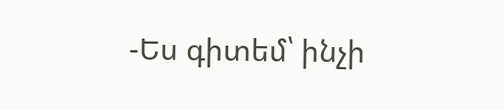-Ես գիտեմ՝ ինչի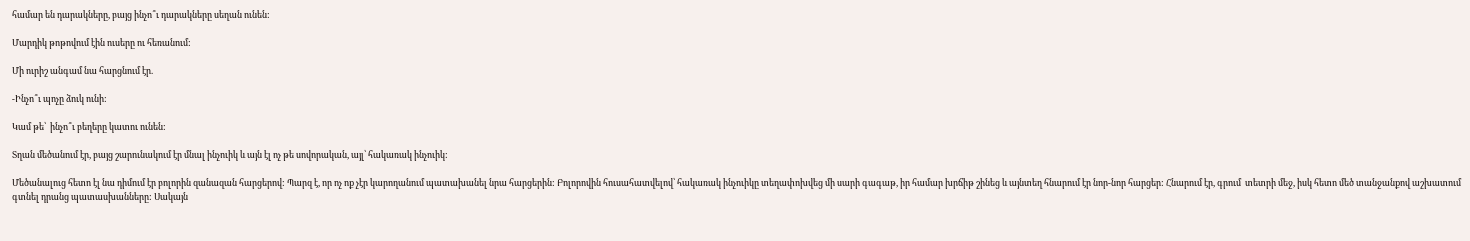համար են դարակները, բայց ինչո՞ւ դարակները սեղան ունեն:

Մարդիկ թոթովում էին ուսերը ու հեռանում:

Մի ուրիշ անգամ նա հարցնում էր.

-Ինչո՞ւ պոչը ձուկ ունի:

Կամ թե՝  ինչո՞ւ բեղերը կատու ունեն:

Տղան մեծանում էր, բայց շարունակում էր մնալ ինչուիկ և այն էլ ոչ թե սովորական, այլ՝ հակառակ ինչուիկ:

Մեծանալուց հետո էլ նա դիմում էր բոլորին զանազան հարցերով: Պարզ է, որ ոչ ոք չէր կարողանում պատախանել նրա հարցերին: Բոլորովին հուսահատվելով՝ հակառակ ինչուիկը տեղափոխվեց մի սարի գագաթ, իր համար խրճիթ շինեց և այնտեղ հնարում էր նոր-նոր հարցեր: Հնարում էր, գրում  տետրի մեջ, իսկ հետո մեծ տանջանքով աշխատում գտնել դրանց պատասխանները: Սակայն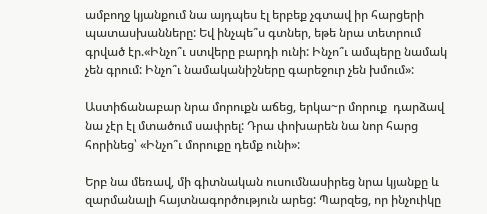ամբողջ կյանքում նա այդպես էլ երբեք չգտավ իր հարցերի պատասխանները: Եվ ինչպե՞ս գտներ, եթե նրա տետրում գրված էր.«Ինչո՞ւ ստվերը բարդի ունի: Ինչո՞ւ ամպերը նամակ չեն գրում: Ինչո՞ւ նամականիշները գարեջուր չեն խմում»:

Աստիճանաբար նրա մորուքն աճեց, երկա~ր մորուք  դարձավ նա չէր էլ մտածում սափրել: Դրա փոխարեն նա նոր հարց հորինեց՝ «Ինչո՞ւ մորուքը դեմք ունի»:

Երբ նա մեռավ, մի գիտնական ուսումնասիրեց նրա կյանքը և զարմանալի հայտնագործություն արեց: Պարզեց, որ ինչուիկը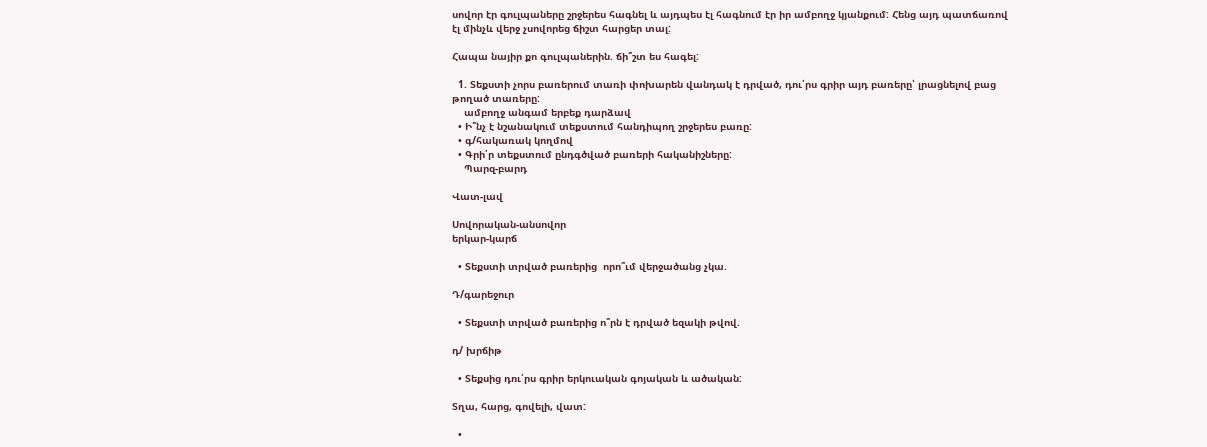սովոր էր գուլպաները շրջերես հագնել և այդպես էլ հագնում էր իր ամբողջ կյանքում: Հենց այդ պատճառով էլ մինչև վերջ չսովորեց ճիշտ հարցեր տալ:

Հապա նայիր քո գուլպաներին. ճի՞շտ ես հագել:

  1. Տեքստի չորս բառերում տառի փոխարեն վանդակ է դրված, դու՛րս գրիր այդ բառերը՝ լրացնելով բաց թողած տառերը:
    ամբողջ անգամ երբեք դարձավ
  • Ի՞նչ է նշանակում տեքստում հանդիպող շրջերես բառը:
  • գ/հակառակ կողմով
  • Գրի՛ր տեքստում ընդգծված բառերի հականիշները:
    Պարզ-բարդ

Վատ-լավ

Սովորական-անսովոր
երկար-կարճ

  • Տեքստի տրված բառերից  որո՞ւմ վերջածանց չկա.

Դ/գարեջուր

  • Տեքստի տրված բառերից ո՞րն է դրված եզակի թվով.

դ/ խրճիթ

  • Տեքսից դու՛րս գրիր երկուական գոյական և ածական:

Տղա, հարց, գովելի, վատ:

  •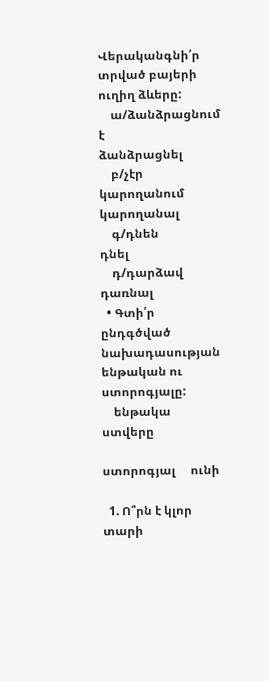Վերականգնի՛ր տրված բայերի ուղիղ ձևերը:
    ա/ձանձրացնում է              ձանձրացնել
    բ/չէր կարողանում               կարողանալ
    գ/դնեն                                     դնել
    դ/դարձավ                              դառնալ
  • Գտի՛ր ընդգծված նախադասության ենթական ու ստորոգյալը:
    ենթակա      ստվերը

ստորոգյալ     ունի

  1. Ո՞րն է կլոր տարի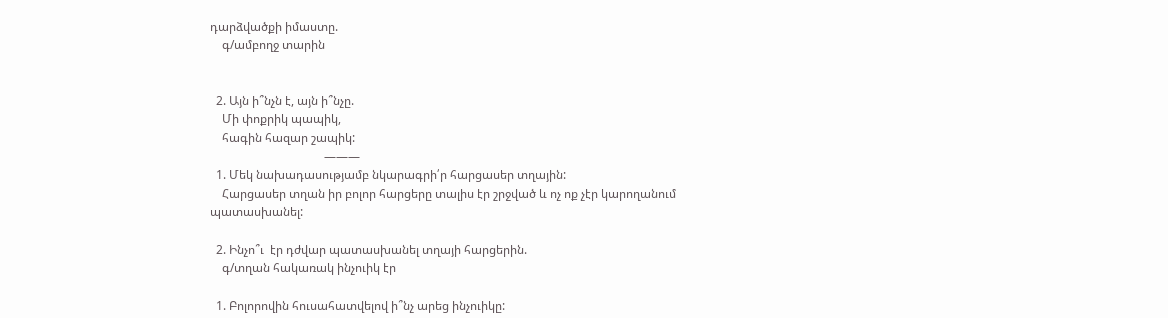դարձվածքի իմաստը.
    գ/ամբողջ տարին


  2. Այն ի՞նչն է, այն ի՞նչը.
    Մի փոքրիկ պապիկ,
    հագին հազար շապիկ:
                                      ———
  1. Մեկ նախադասությամբ նկարագրի՛ր հարցասեր տղային:
    Հարցասեր տղան իր բոլոր հարցերը տալիս էր շրջված և ոչ ոք չէր կարողանում պատասխանել:

  2. Ինչո՞ւ  էր դժվար պատասխանել տղայի հարցերին.
    գ/տղան հակառակ ինչուիկ էր

  1. Բոլորովին հուսահատվելով ի՞նչ արեց ինչուիկը: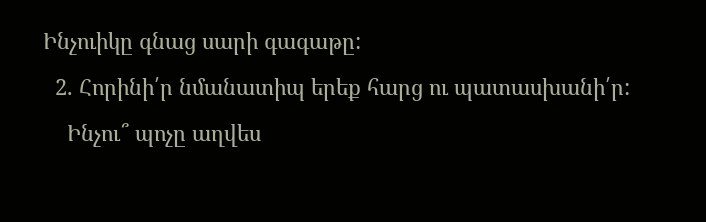Ինչուիկը գնաց սարի գագաթը:
  2. Հորինի՛ր նմանատիպ երեք հարց ու պատասխանի՛ր:
    Ինչու՞ պոչը աղվես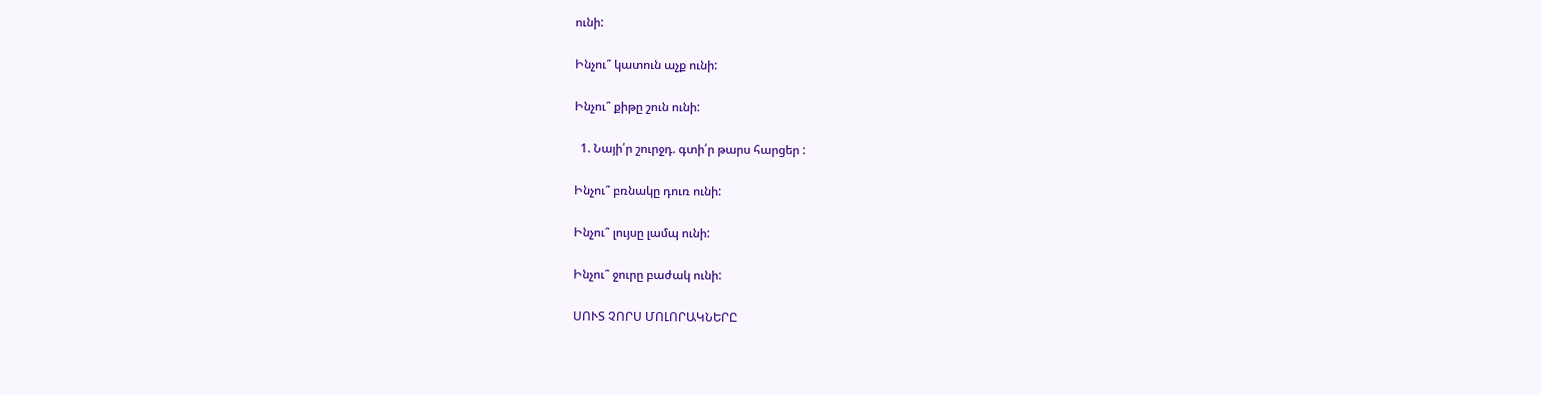ունի:

Ինչու՞ կատուն աչք ունի:

Ինչու՞ քիթը շուն ունի:

  1. Նայի՛ր շուրջդ. գտի՛ր թարս հարցեր :

Ինչու՞ բռնակը դուռ ունի:

Ինչու՞ լույսը լամպ ունի:

Ինչու՞ ջուրը բաժակ ունի:

ՍՈՒՏ ՉՈՐՍ ՄՈԼՈՐԱԿՆԵՐԸ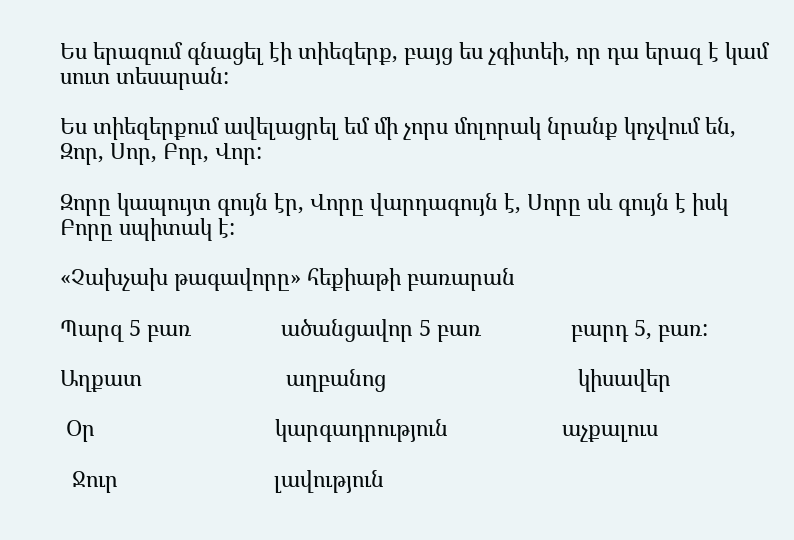Ես երազում գնացել էի տիեզերք, բայց ես չգիտեի, որ դա երազ է կամ սուտ տեսարան:

Ես տիեզերքում ավելացրել եմ մի չորս մոլորակ նրանք կոչվում են, Զոր, Սոր, Բոր, Վոր:

Զորը կապույտ գույն էր, Վորը վարդագույն է, Սորը սև գույն է իսկ Բորը սպիտակ է:

«Չախչախ թագավորը» հեքիաթի բառարան

Պարզ 5 բառ               ածանցավոր 5 բառ               բարդ 5, բառ:

Աղքատ                        աղբանոց                                կիսավեր

 Օր                              կարգադրություն                   աչքալուս

  Ջուր                          լավություն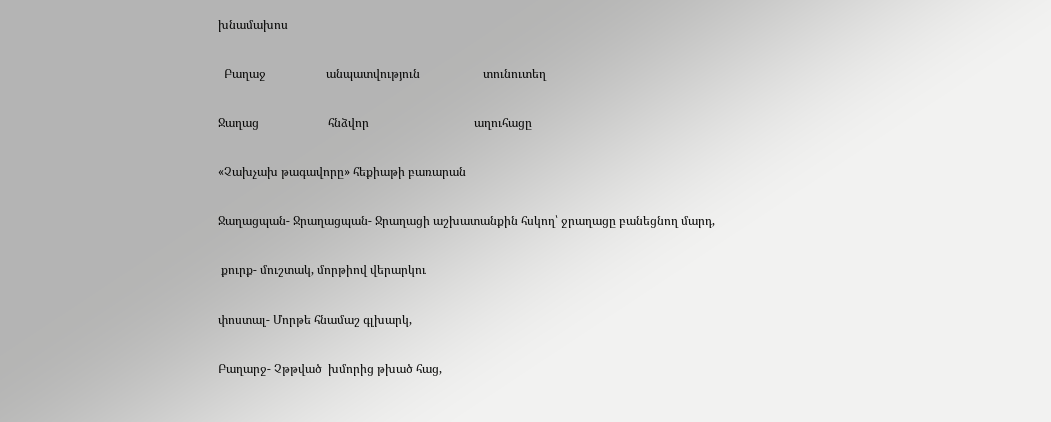խնամախոս

  Բաղաջ                    անպատվություն                     տունուտեղ

Ջաղաց                       հնձվոր                                   աղուհացը

«Չախչախ թագավորը» հեքիաթի բառարան

Ջաղացպան- Ջրաղացպան- Ջրաղացի աշխատանքին հսկող՝ ջրաղացը բանեցնող մարդ,

 քուրք- մուշտակ, մորթիով վերարկու

փոստալ- Մորթե հնամաշ գլխարկ,

Բաղարջ- Չթթված  խմորից թխած հաց,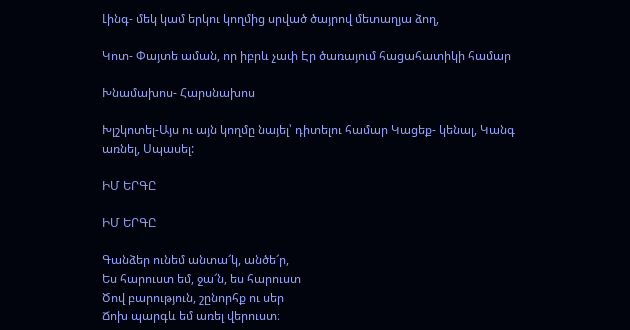Լինգ- մեկ կամ երկու կողմից սրված ծայրով մետաղյա ձող,

Կոտ- Փայտե աման, որ իբրև չափ Էր ծառայում հացահատիկի համար

Խնամախոս- Հարսնախոս

Խլշկոտել-Այս ու այն կողմը նայել՝ դիտելու համար Կացեք- կենալ, Կանգ առնել, Սպասել:

ԻՄ ԵՐԳԸ

ԻՄ ԵՐԳԸ

Գանձեր ունեմ անտա՜կ, անծե՜ր,
Ես հարուստ եմ, ջա՜ն, ես հարուստ
Ծով բարություն, շընորհք ու սեր
Ճոխ պարգև եմ առել վերուստ։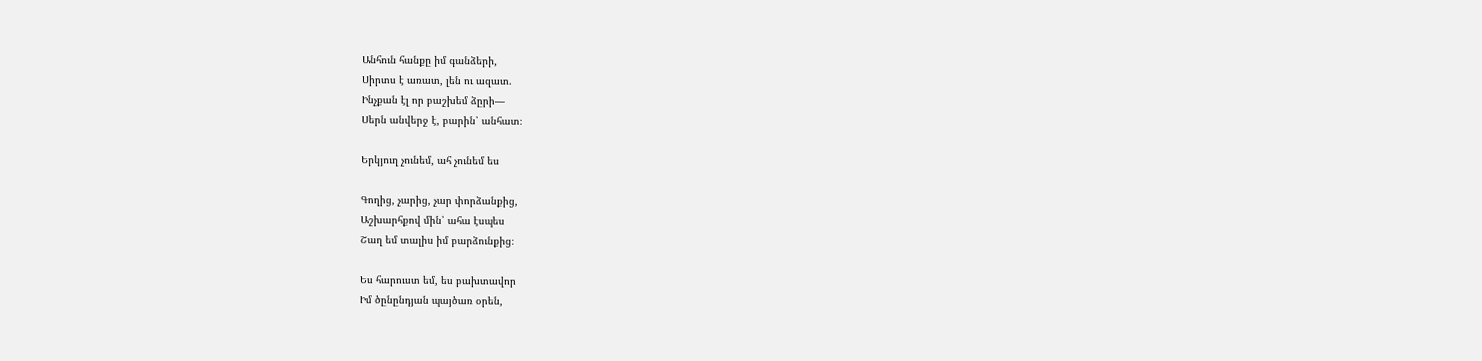Անհուն հանքը իմ գանձերի,
Սիրտս է առատ, լեն ու ազատ.
Ինչքան էլ որ բաշխեմ ձըրի—
Սերն անվերջ է, բարին՝ անհատ։

Երկյուղ չունեմ, ահ չունեմ ես

Գողից, չարից, չար փորձանքից,
Աշխարհքով մին՝ ահա էսպես
Շաղ եմ տալիս իմ բարձունքից։

Ես հարուստ եմ, ես բախտավոր
Իմ ծընընդյան պայծառ օրեն,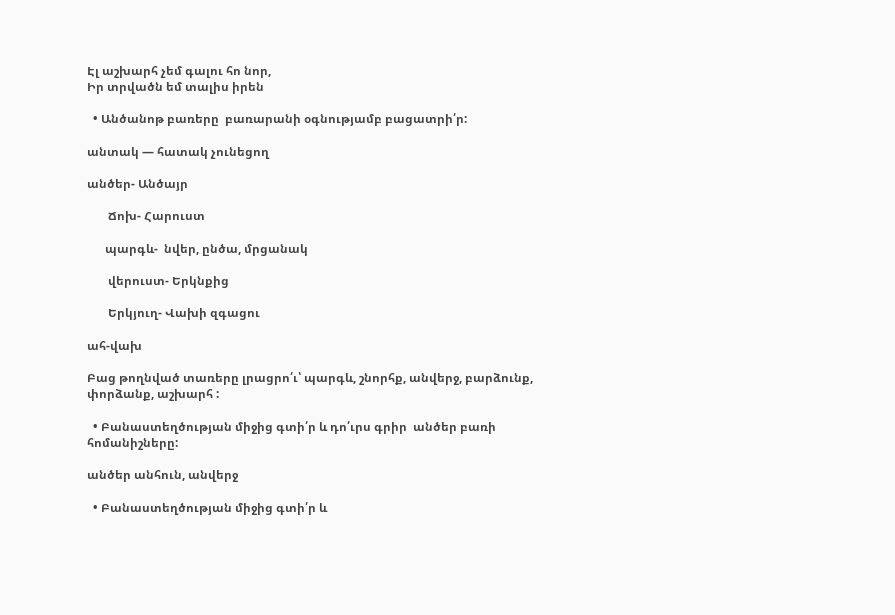Էլ աշխարհ չեմ գալու հո նոր,
Իր տրվածն եմ տալիս իրեն

  • Անծանոթ բառերը  բառարանի օգնությամբ բացատրի՛ր:

անտակ — հատակ չունեցող

անծեր- Անծայր

       Ճոխ- Հարուստ

      պարգև-  նվեր, ընծա, մրցանակ

       վերուստ- Երկնքից

       Երկյուղ- Վախի զգացու

ահ-վախ

Բաց թողնված տառերը լրացրո՛ւ՝ պարգև, շնորհք, անվերջ, բարձունք, փորձանք, աշխարհ :

  • Բանաստեղծության միջից գտի՛ր և դո՛ւրս գրիր  անծեր բառի հոմանիշները:

անծեր անհուն, անվերջ

  • Բանաստեղծության միջից գտի՛ր և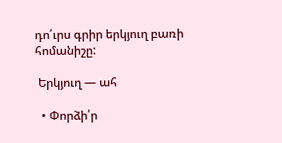դո՛ւրս գրիր երկյուղ բառի հոմանիշը:

 Երկյուղ — ահ

  • Փորձի՛ր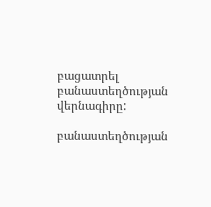բացատրել բանաստեղծության վերնագիրը:

բանաստեղծության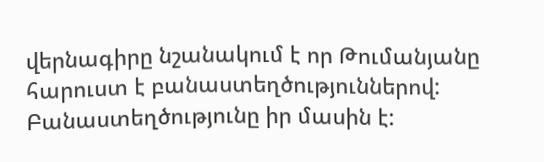վերնագիրը նշանակում է որ Թումանյանը հարուստ է բանաստեղծություններով:  Բանաստեղծությունը իր մասին է: